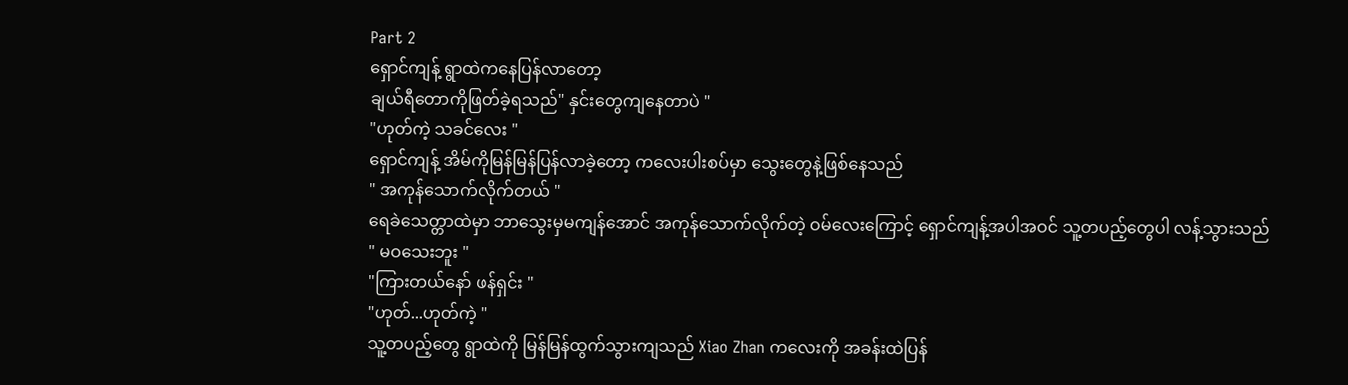Part 2
ရှောင်ကျန့် ရွာထဲကနေပြန်လာတော့
ချယ်ရီတောကိုဖြတ်ခဲ့ရသည်" နှင်းတွေကျနေတာပဲ "
"ဟုတ်ကဲ့ သခင်လေး "
ရှောင်ကျန့် အိမ်ကိုမြန်မြန်ပြန်လာခဲ့တော့ ကလေးပါးစပ်မှာ သွေးတွေနဲ့ဖြစ်နေသည်
" အကုန်သောက်လိုက်တယ် "
ရေခဲသေတ္တာထဲမှာ ဘာသွေးမှမကျန်အောင် အကုန်သောက်လိုက်တဲ့ ဝမ်လေးကြောင့် ရှောင်ကျန့်အပါအဝင် သူ့တပည့်တွေပါ လန့်သွားသည်
" မဝသေးဘူး "
"ကြားတယ်နော် ဖန်ရှင်း "
"ဟုတ်...ဟုတ်ကဲ့ "
သူ့တပည့်တွေ ရွာထဲကို မြန်မြန်ထွက်သွားကျသည် Xiao Zhan ကလေးကို အခန်းထဲပြန်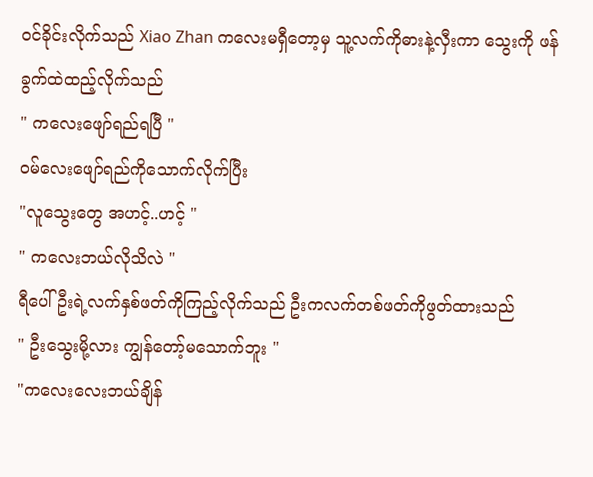ဝင်ခိုင်းလိုက်သည် Xiao Zhan ကလေးမရှီတော့မှ သူ့လက်ကိုဓားနဲ့လှီးကာ သွေးကို ဖန်ခွက်ထဲထည့်လိုက်သည်
" ကလေးဖျော်ရည်ရပြီ "
ဝမ်လေးဖျော်ရည်ကိုသောက်လိုက်ပြီး
"လူသွေးတွေ အဟင့်..ဟင့် "
" ကလေးဘယ်လိုသိလဲ "
ရီပေါ်ဦးရဲ့လက်နှစ်ဖတ်ကိုကြည့်လိုက်သည် ဦးကလက်တစ်ဖတ်ကိုဖွတ်ထားသည်
" ဦးသွေးမို့လား ကျွန်တော့်မသောက်ဘူး "
"ကလေးလေးဘယ်ချိန်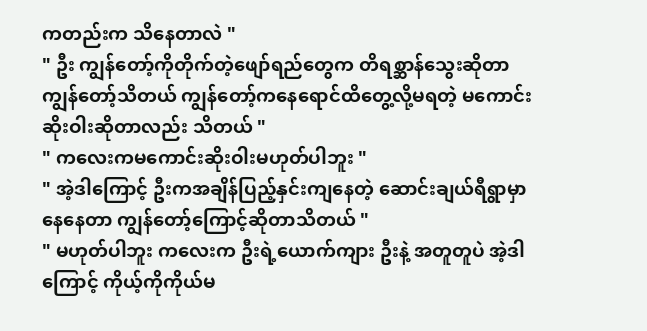ကတည်းက သိနေတာလဲ "
" ဦး ကျွန်တော့်ကိုတိုက်တဲ့ဖျော်ရည်တွေက တိရစ္ဆာန်သွေးဆိုတာ ကျွန်တော့်သိတယ် ကျွန်တော့်ကနေရောင်ထိတွေ့လို့မရတဲ့ မကောင်းဆိုးဝါးဆိုတာလည်း သိတယ် "
" ကလေးကမကောင်းဆိုးဝါးမဟုတ်ပါဘူး "
" အဲ့ဒါကြောင့် ဦးကအချိန်ပြည့်နှင်းကျနေတဲ့ ဆောင်းချယ်ရီရွာမှာနေနေတာ ကျွန်တော့်ကြောင့်ဆိုတာသိတယ် "
" မဟုတ်ပါဘူး ကလေးက ဦးရဲ့ယောက်ကျား ဦးနဲ့ အတူတူပဲ အဲ့ဒါကြောင့် ကိုယ့်ကိုကိုယ်မ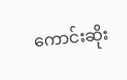ကောင်းဆိုး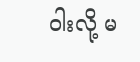ဝါးလို့ မ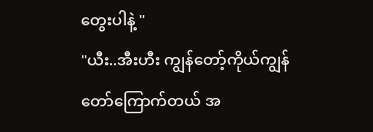တွေးပါနဲ့ "
"ယီး..အီးဟီး ကျွန်တော့်ကိုယ်ကျွန်တော်ကြောက်တယ် အ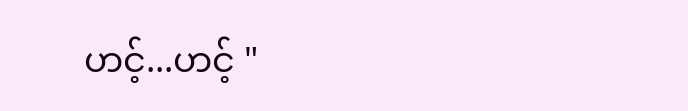ဟင့်...ဟင့် "